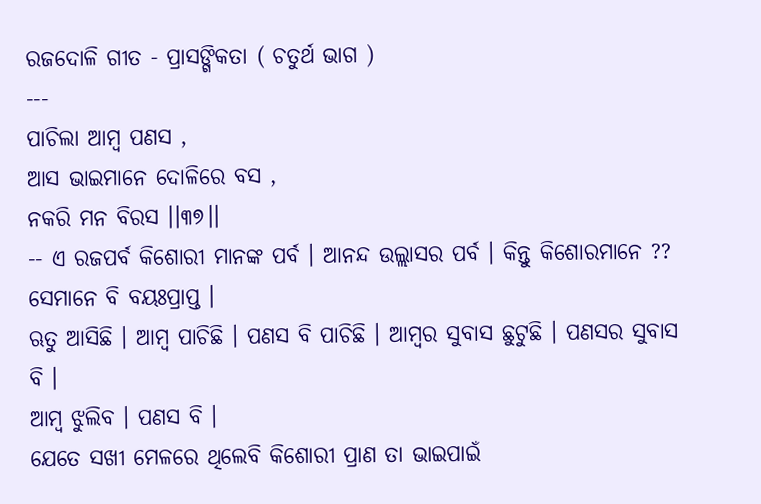ରଜଦୋଳି ଗୀତ - ପ୍ରାସଙ୍ଗିକତା ( ଚତୁର୍ଥ ଭାଗ )
---
ପାଚିଲା ଆମ୍ବ ପଣସ ,
ଆସ ଭାଇମାନେ ଦୋଳିରେ ବସ ,
ନକରି ମନ ବିରସ ।।୩୭।।
-- ଏ ରଜପର୍ବ କିଶୋରୀ ମାନଙ୍କ ପର୍ବ । ଆନନ୍ଦ ଉଲ୍ଲାସର ପର୍ବ । କିନ୍ତୁ କିଶୋରମାନେ ?? ସେମାନେ ବି ବୟଃପ୍ରାପ୍ତ ।
ଋତୁ ଆସିଛି । ଆମ୍ବ ପାଚିଛି । ପଣସ ବି ପାଚିଛି । ଆମ୍ବର ସୁବାସ ଛୁଟୁଛି । ପଣସର ସୁବାସ ବି ।
ଆମ୍ବ ଝୁଲିବ । ପଣସ ବି ।
ଯେତେ ସଖୀ ମେଳରେ ଥିଲେବି କିଶୋରୀ ପ୍ରାଣ ତା ଭାଇପାଇଁ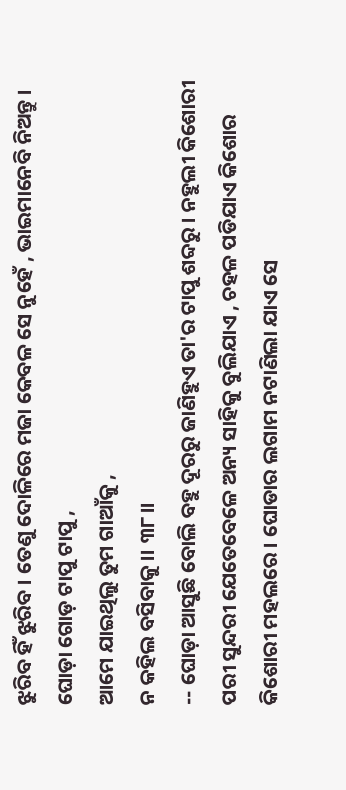ଝୁରିବ ହିଁ ଝୁରିବ । ତେଣୁ ଦୋଳିରେ ମଜା କେବଳ ସେ ନୁହେଁ , ଭାଇମାନେବି ନିଅନ୍ତୁ ।
ଘୋଡ଼ା ଗୋଡ଼ ଟାପୁ ଟାପୁ ,
ଆମେ ଯାଇଥିଲୁ ତୁମ ଗାଆଁକୁ ,
ନ କହିଲ ବସିବାକୁ ।। ୩୮।।
-- ଘୋଡ଼ା ଆସୁଛି ବୋଲି ବହୁ ଦୂରରୁ ଜାଣିହୁଏ ତା'ର ଟାପୁ ଶବ୍ଦରୁ । ନହୁଲୀ କିଶୋରୀ ପରୀ ସୁନ୍ଦରୀ ଯେତେବେଳେ ଅନ୍ୟ ସାହିକୁ ବୁଲିଯାଏ , ଚହଳ ପଡିଯାଏ କିଶୋର କିଶୋରୀ ମହଲରେ । ଘୋଡାର ଲଗାମ ନଟାଣିଲା ଯାଏ ସେ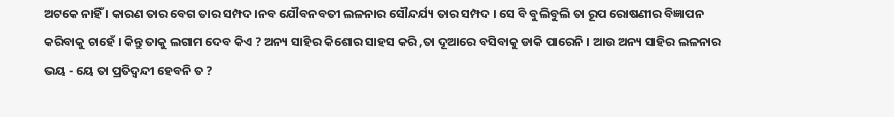ଅଟକେ ନାହିଁ । କାରଣ ତାର ବେଗ ତାର ସମ୍ପଦ ।ନବ ଯୌବନବତୀ ଲଳନାର ସୌନ୍ଦର୍ଯ୍ୟ ତାର ସମ୍ପଦ । ସେ ବି ବୁଲିବୁଲି ତା ରୂପ ରୋଷଣୀର ବିଜ୍ଞାପନ କରିବାକୁ ଚାହେଁ । କିନ୍ତୁ ତାକୁ ଲଗାମ ଦେବ କିଏ ? ଅନ୍ୟ ସାହିର କିଶୋର ସାହସ କରି ,ତା ଦୂଆରେ ବସିବାକୁ ଡାକି ପାରେନି । ଆଉ ଅନ୍ୟ ସାହିର ଲଳନାର ଭୟ - ୟେ ତା ପ୍ରତିଦ୍ବନ୍ଦୀ ହେବନି ତ ?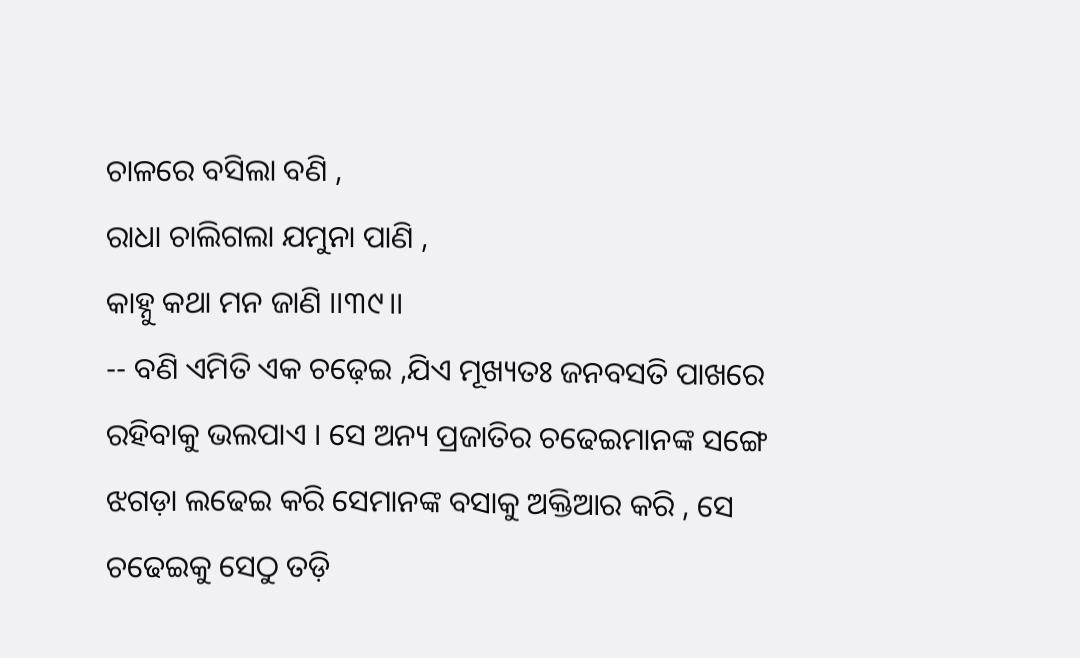ଚାଳରେ ବସିଲା ବଣି ,
ରାଧା ଚାଲିଗଲା ଯମୁନା ପାଣି ,
କାହ୍ନୁ କଥା ମନ ଜାଣି ।।୩୯।।
-- ବଣି ଏମିତି ଏକ ଚଢ଼େଇ ,ଯିଏ ମୂଖ୍ୟତଃ ଜନବସତି ପାଖରେ ରହିବାକୁ ଭଲପାଏ । ସେ ଅନ୍ୟ ପ୍ରଜାତିର ଚଢେଇମାନଙ୍କ ସଙ୍ଗେ ଝଗଡ଼ା ଲଢେଇ କରି ସେମାନଙ୍କ ବସାକୁ ଅକ୍ତିଆର କରି , ସେ ଚଢେଇକୁ ସେଠୁ ତଡ଼ି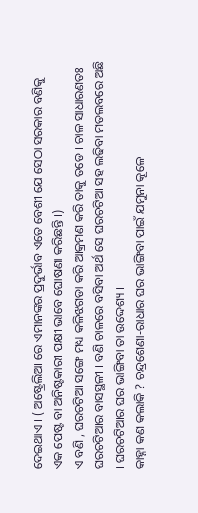ଦେଇଥାଏ । ( ଅଷ୍ଟ୍ରେଲିଆ ରେ ଏମାନଙ୍କର ପ୍ରଦୁର୍ଭାବ ଏତେ ବେଶୀ ଯେ ସେଠା ସରକାର ବଣିକୁ ଏକ ପେଷ୍ଟ ବା ଅନିଷ୍ଟକାରୀ ପକ୍ଷୀ ଭାବେ ଘୋଷଣା କରିଛନ୍ତି ।)
ଏ ବଣି , ଘରଚଟିଆ ସଙ୍ଗେ ମଧ୍ୟ କଳିଝଗଡା କରି ଆକ୍ରମଣ କରି ତାକୁ ତଡେ । ଚାଳ ସାଧାରଣତଃ ଘରଚଟିଆର ବାସସ୍ଥଳୀ । ବଣି ଚାଳରେ ବସିବା ଅର୍ଥ ସେ ଘରଚଟିଆ ସହ ଲଢିବା ମତଲବରେ ଅଛି । ଘରଚଟିଆର ଘର ଭାଙ୍ଗିବା ତା ଉଦ୍ଦେଶ୍ୟ ।
କାହ୍ନା କଣ କଲାକି ? ଚନ୍ଦ୍ରଶେଣା-ରାଧାର ଘର ଭାଙ୍ଗିବା ପାଇଁ ଯମୁନା କୂଳେ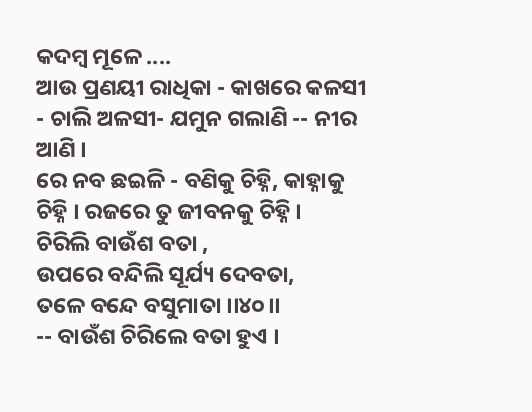କଦମ୍ବ ମୂଳେ ....
ଆଉ ପ୍ରଣୟୀ ରାଧିକା - କାଖରେ କଳସୀ - ଚାଲି ଅଳସୀ- ଯମୁନ ଗଲାଣି -- ନୀର ଆଣି ।
ରେ ନବ ଛଇଳି - ବଣିକୁ ଚିହ୍ନି, କାହ୍ନାକୁ ଚିହ୍ନି । ରଜରେ ତୁ ଜୀବନକୁ ଚିହ୍ନି ।
ଚିରିଲି ବାଉଁଶ ବତା ,
ଉପରେ ବନ୍ଦିଲି ସୂର୍ଯ୍ୟ ଦେବତା,
ତଳେ ବନ୍ଦେ ବସୁମାତା ।।୪୦।।
-- ବାଉଁଶ ଚିରିଲେ ବତା ହୁଏ ।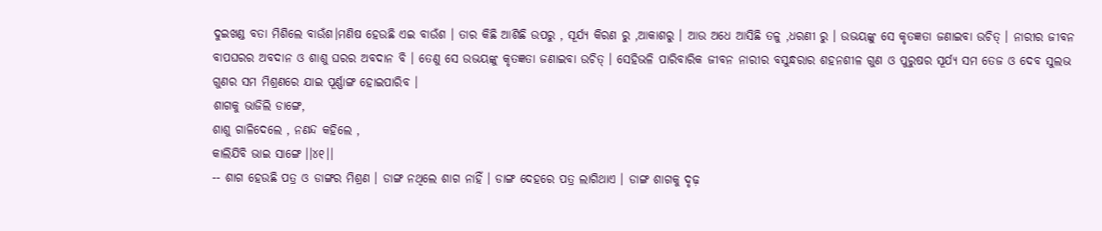ଦୁଇଖଣ୍ଡ ବତା ମିଶିଲେ ବାଉଁଶ।ମଣିଷ ହେଉଛି ଏଇ ବାଉଁଶ । ତାର କିଛି ଆଶିଛି ଉପରୁ , ସୂର୍ଯ୍ୟ କିରଣ ରୁ ,ଆକାଶରୁ । ଆଉ ଅଧେ ଆସିଛି ତଳୁ ,ଧରଣୀ ରୁ । ଉଭୟଙ୍କୁ ସେ କୃତଜ୍ଞତା ଜଣାଇବା ଉଚିତ୍ । ନାରୀର ଜୀବନ ବାପଘରର ଅବଦାନ ଓ ଶାଶୁ ଘରର ଅବଦାନ ବି । ତେଣୁ ସେ ଉଭୟଙ୍କୁ କୃତଜ୍ଞତା ଜଣାଇବା ଉଚିତ୍ । ସେହିଭଳି ପାରିବାରିକ ଜୀବନ ନାରୀର ବସୁନ୍ଧରାର ଶହନଶୀଳ ଗୁଣ ଓ ପୁରୁଷର ସୂର୍ଯ୍ୟ ସମ ତେଜ ଓ ଦେବ ସୁଲଭ ଗୁଣର ସମ ମିଶ୍ରଣରେ ଯାଇ ପୂର୍ଣ୍ଣାଙ୍ଗ ହୋଇପାରିବ ।
ଶାଗକୁ ଭାଜିଲି ଡାଙ୍ଗେ,
ଶାଶୁ ଗାଳିଦେଲେ , ନଣନ୍ଦ କହିଲେ ,
କାଲିଯିବି ଭାଇ ସାଙ୍ଗେ ।।୪୧।।
-- ଶାଗ ହେଉଛି ପତ୍ର ଓ ଡାଙ୍ଗର ମିଶ୍ରଣ । ଡାଙ୍ଗ ନଥିଲେ ଶାଗ ନାହିଁ । ଡାଙ୍ଗ ଦେହରେ ପତ୍ର ଲାଗିଥାଏ । ଡାଙ୍ଗ ଶାଗକୁ ଦୃଢ଼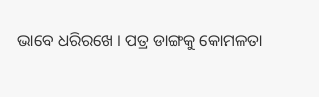ଭାବେ ଧରିରଖେ । ପତ୍ର ଡାଙ୍ଗକୁ କୋମଳତା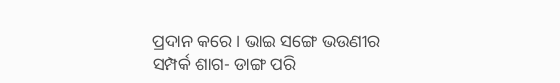ପ୍ରଦାନ କରେ । ଭାଇ ସଙ୍ଗେ ଭଉଣୀର ସମ୍ପର୍କ ଶାଗ- ଡାଙ୍ଗ ପରି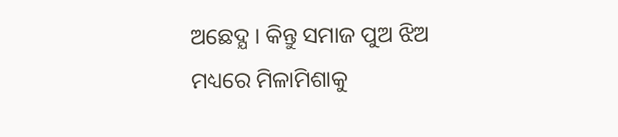ଅଛେଦ୍ଯ । କିନ୍ତୁ ସମାଜ ପୁଅ ଝିଅ ମଧ୍ୟରେ ମିଳାମିଶାକୁ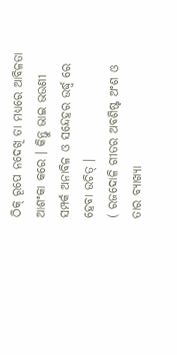ଠିକ୍ ରୂପେ ନଦେଖି ତା ମଧ୍ୟରେ ଆବିଳତା ଆଶଂକା କରେ । କିନ୍ତୁ ଭାଇ ଭଉଣୀ ସମ୍ପର୍କ ଅନାବିଳ ଓ ସନ୍ଦେହର ଉର୍ଦ୍ଧ୍ବ ରେ ହେବା ଉଚିତ୍ ।
( ରଜଦୋଳି ଗୀତର ଅବଶିଷ୍ଟ ଅଂଶ ଓ ତାର ବ୍ୟାଖ୍ୟା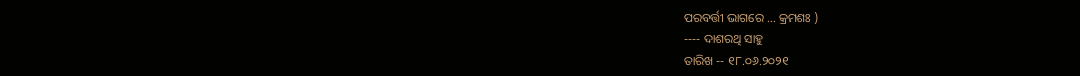ପରବର୍ତ୍ତୀ ଭାଗରେ ... କ୍ରମଶଃ )
---- ଦାଶରଥି ସାହୁ
ତାରିଖ -- ୧୮.୦୬.୨୦୨୧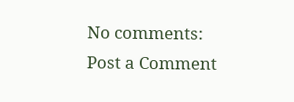No comments:
Post a Comment